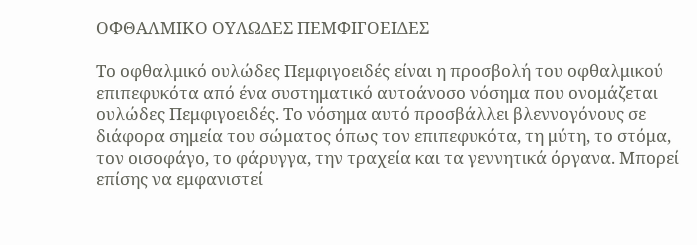ΟΦΘΑΛΜΙΚΟ ΟΥΛΩΔΕΣ ΠΕΜΦΙΓΟΕΙΔΕΣ

Το οφθαλμικό ουλώδες Πεμφιγοειδές είναι η προσβολή του οφθαλμικού επιπεφυκότα από ένα συστηματικό αυτοάνοσο νόσημα που ονομάζεται ουλώδες Πεμφιγοειδές. Το νόσημα αυτό προσβάλλει βλεννογόνους σε διάφορα σημεία του σώματος όπως τον επιπεφυκότα, τη μύτη, το στόμα, τον οισοφάγο, το φάρυγγα, την τραχεία και τα γεννητικά όργανα. Μπορεί επίσης να εμφανιστεί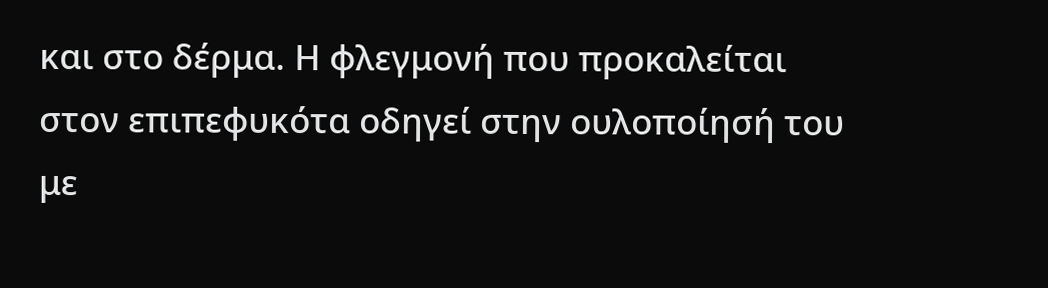και στο δέρμα. Η φλεγμονή που προκαλείται στον επιπεφυκότα οδηγεί στην ουλοποίησή του με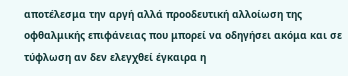αποτέλεσμα την αργή αλλά προοδευτική αλλοίωση της οφθαλμικής επιφάνειας που μπορεί να οδηγήσει ακόμα και σε τύφλωση αν δεν ελεγχθεί έγκαιρα η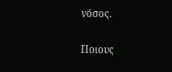νόσος.

Ποιους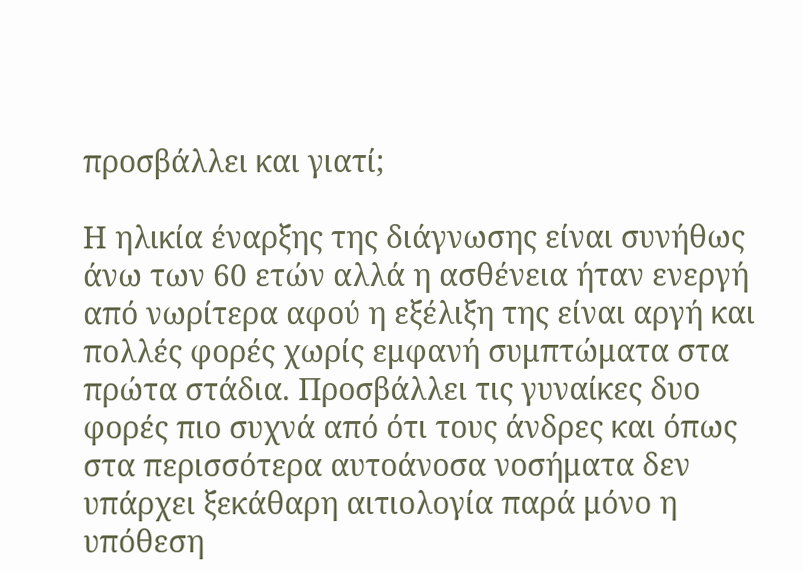προσβάλλει και γιατί;

Η ηλικία έναρξης της διάγνωσης είναι συνήθως άνω των 60 ετών αλλά η ασθένεια ήταν ενεργή από νωρίτερα αφού η εξέλιξη της είναι αργή και πολλές φορές χωρίς εμφανή συμπτώματα στα πρώτα στάδια. Προσβάλλει τις γυναίκες δυο φορές πιο συχνά από ότι τους άνδρες και όπως στα περισσότερα αυτοάνοσα νοσήματα δεν υπάρχει ξεκάθαρη αιτιολογία παρά μόνο η υπόθεση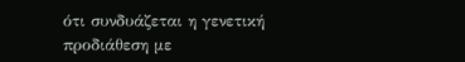ότι συνδυάζεται η γενετική προδιάθεση με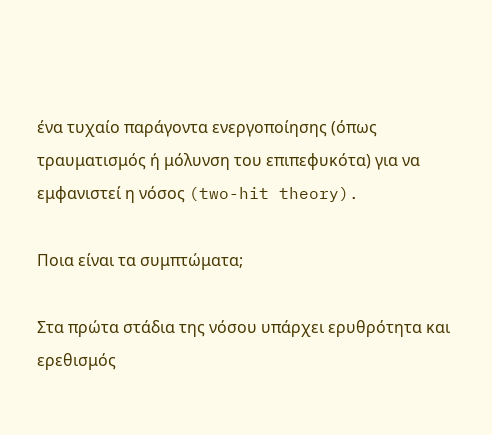ένα τυχαίο παράγοντα ενεργοποίησης (όπως τραυματισμός ή μόλυνση του επιπεφυκότα) για να εμφανιστεί η νόσος (two-hit theory).

Ποια είναι τα συμπτώματα;

Στα πρώτα στάδια της νόσου υπάρχει ερυθρότητα και ερεθισμός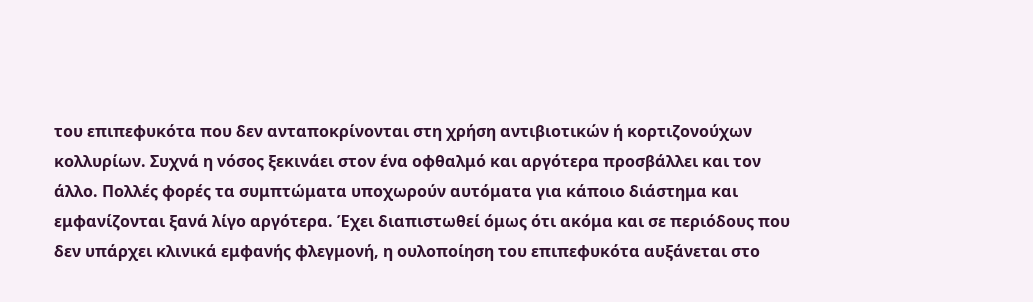του επιπεφυκότα που δεν ανταποκρίνονται στη χρήση αντιβιοτικών ή κορτιζονούχων κολλυρίων. Συχνά η νόσος ξεκινάει στον ένα οφθαλμό και αργότερα προσβάλλει και τον άλλο. Πολλές φορές τα συμπτώματα υποχωρούν αυτόματα για κάποιο διάστημα και εμφανίζονται ξανά λίγο αργότερα. Έχει διαπιστωθεί όμως ότι ακόμα και σε περιόδους που δεν υπάρχει κλινικά εμφανής φλεγμονή, η ουλοποίηση του επιπεφυκότα αυξάνεται στο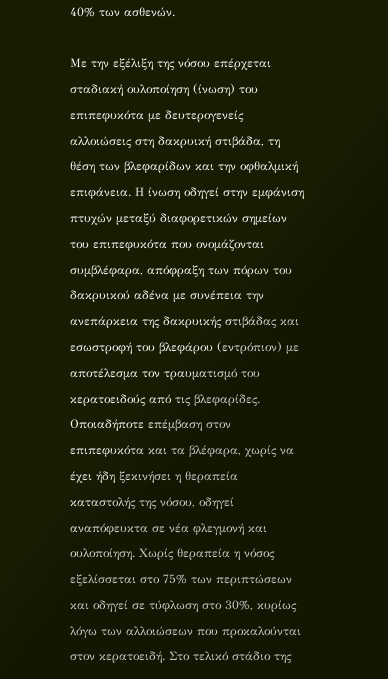40% των ασθενών.

Με την εξέλιξη της νόσου επέρχεται σταδιακή ουλοποίηση (ίνωση) του επιπεφυκότα με δευτερογενείς αλλοιώσεις στη δακρυική στιβάδα, τη θέση των βλεφαρίδων και την οφθαλμική επιφάνεια. Η ίνωση οδηγεί στην εμφάνιση πτυχών μεταξύ διαφορετικών σημείων του επιπεφυκότα που ονομάζονται συμβλέφαρα, απόφραξη των πόρων του δακρυικού αδένα με συνέπεια την ανεπάρκεια της δακρυικής στιβάδας και εσωστροφή του βλεφάρου (εντρόπιον) με αποτέλεσμα τον τραυματισμό του κερατοειδούς από τις βλεφαρίδες. Οποιαδήποτε επέμβαση στον επιπεφυκότα και τα βλέφαρα, χωρίς να έχει ήδη ξεκινήσει η θεραπεία καταστολής της νόσου, οδηγεί αναπόφευκτα σε νέα φλεγμονή και ουλοποίηση. Χωρίς θεραπεία η νόσος εξελίσσεται στο 75% των περιπτώσεων και οδηγεί σε τύφλωση στο 30%, κυρίως λόγω των αλλοιώσεων που προκαλούνται στον κερατοειδή. Στο τελικό στάδιο της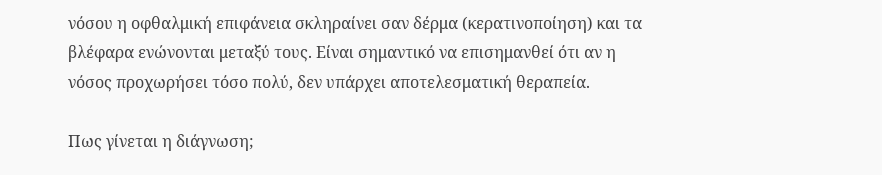νόσου η οφθαλμική επιφάνεια σκληραίνει σαν δέρμα (κερατινοποίηση) και τα βλέφαρα ενώνονται μεταξύ τους. Είναι σημαντικό να επισημανθεί ότι αν η νόσος προχωρήσει τόσο πολύ, δεν υπάρχει αποτελεσματική θεραπεία.

Πως γίνεται η διάγνωση;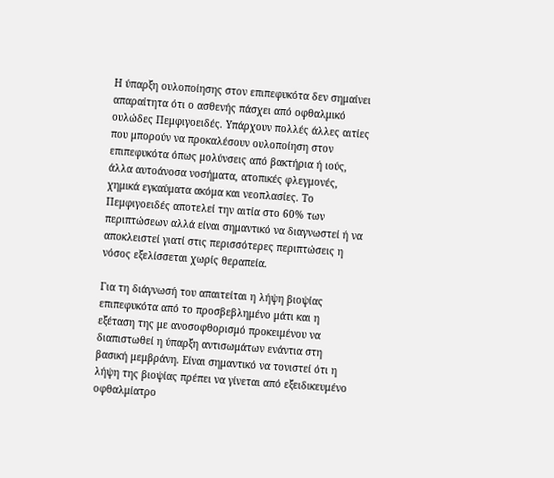Η ύπαρξη ουλοποίησης στον επιπεφυκότα δεν σημαίνει απαραίτητα ότι ο ασθενής πάσχει από οφθαλμικό ουλώδες Πεμφιγοειδές. Υπάρχουν πολλές άλλες αιτίες που μπορούν να προκαλέσουν ουλοποίηση στον επιπεφυκότα όπως μολύνσεις από βακτήρια ή ιούς, άλλα αυτοάνοσα νοσήματα, ατοπικές φλεγμονές, χημικά εγκαύματα ακόμα και νεοπλασίες. Το Πεμφιγοειδές αποτελεί την αιτία στο 60% των περιπτώσεων αλλά είναι σημαντικό να διαγνωστεί ή να αποκλειστεί γιατί στις περισσότερες περιπτώσεις η νόσος εξελίσσεται χωρίς θεραπεία.

Για τη διάγνωσή του απαιτείται η λήψη βιοψίας επιπεφυκότα από το προσβεβλημένο μάτι και η εξέταση της με ανοσοφθορισμό προκειμένου να διαπιστωθεί η ύπαρξη αντισωμάτων ενάντια στη βασική μεμβράνη. Είναι σημαντικό να τονιστεί ότι η λήψη της βιοψίας πρέπει να γίνεται από εξειδικευμένο οφθαλμίατρο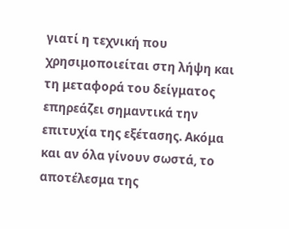γιατί η τεχνική που χρησιμοποιείται στη λήψη και τη μεταφορά του δείγματος επηρεάζει σημαντικά την επιτυχία της εξέτασης. Ακόμα και αν όλα γίνουν σωστά, το αποτέλεσμα της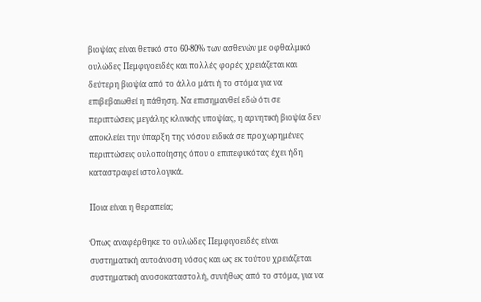βιοψίας είναι θετικό στο 60-80% των ασθενών με οφθαλμικό ουλώδες Πεμφιγοειδές και πολλές φορές χρειάζεται και δεύτερη βιοψία από το άλλο μάτι ή το στόμα για να επιβεβαιωθεί η πάθηση. Να επισημανθεί εδώ ότι σε περιπτώσεις μεγάλης κλινικής υποψίας, η αρνητική βιοψία δεν αποκλείει την ύπαρξη της νόσου ειδικά σε προχωρημένες περιπτώσεις ουλοποίησης όπου ο επιπεφυκότας έχει ήδη καταστραφεί ιστολογικά.

Ποια είναι η θεραπεία;

Όπως αναφέρθηκε το ουλώδες Πεμφιγοειδές είναι συστηματική αυτοάνοση νόσος και ως εκ τούτου χρειάζεται συστηματική ανοσοκαταστολή, συνήθως από το στόμα, για να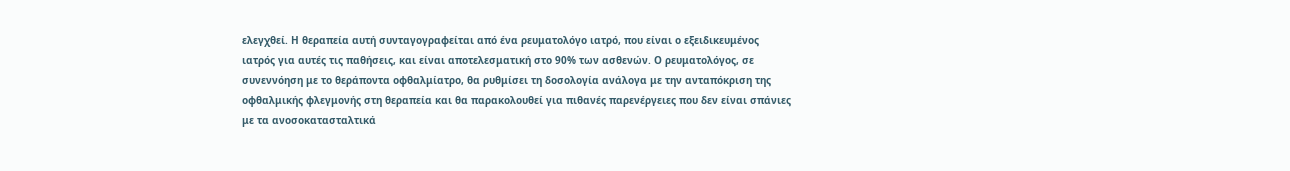ελεγχθεί. Η θεραπεία αυτή συνταγογραφείται από ένα ρευματολόγο ιατρό, που είναι ο εξειδικευμένος ιατρός για αυτές τις παθήσεις, και είναι αποτελεσματική στο 90% των ασθενών. Ο ρευματολόγος, σε συνεννόηση με το θεράποντα οφθαλμίατρο, θα ρυθμίσει τη δοσολογία ανάλογα με την ανταπόκριση της οφθαλμικής φλεγμονής στη θεραπεία και θα παρακολουθεί για πιθανές παρενέργειες που δεν είναι σπάνιες με τα ανοσοκατασταλτικά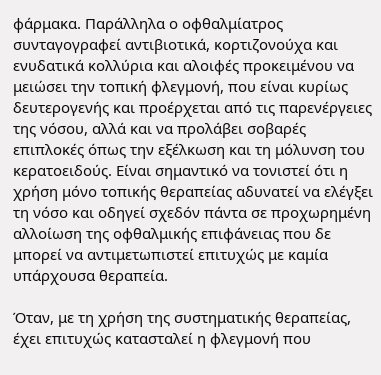φάρμακα. Παράλληλα ο οφθαλμίατρος συνταγογραφεί αντιβιοτικά, κορτιζονούχα και ενυδατικά κολλύρια και αλοιφές προκειμένου να μειώσει την τοπική φλεγμονή, που είναι κυρίως δευτερογενής και προέρχεται από τις παρενέργειες της νόσου, αλλά και να προλάβει σοβαρές επιπλοκές όπως την εξέλκωση και τη μόλυνση του κερατοειδούς. Είναι σημαντικό να τονιστεί ότι η χρήση μόνο τοπικής θεραπείας αδυνατεί να ελέγξει τη νόσο και οδηγεί σχεδόν πάντα σε προχωρημένη αλλοίωση της οφθαλμικής επιφάνειας που δε μπορεί να αντιμετωπιστεί επιτυχώς με καμία υπάρχουσα θεραπεία.

Όταν, με τη χρήση της συστηματικής θεραπείας, έχει επιτυχώς κατασταλεί η φλεγμονή που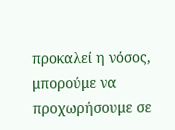προκαλεί η νόσος, μπορούμε να προχωρήσουμε σε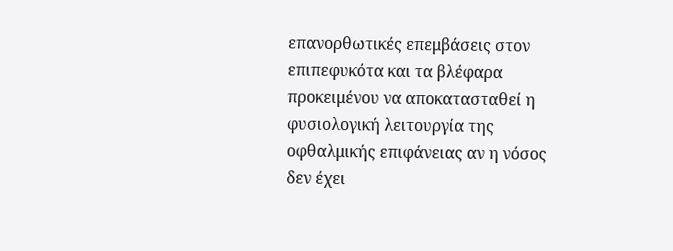επανορθωτικές επεμβάσεις στον επιπεφυκότα και τα βλέφαρα προκειμένου να αποκατασταθεί η φυσιολογική λειτουργία της οφθαλμικής επιφάνειας αν η νόσος δεν έχει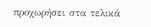προχωρήσει στα τελικά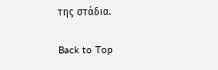της στάδια.

Back to Top